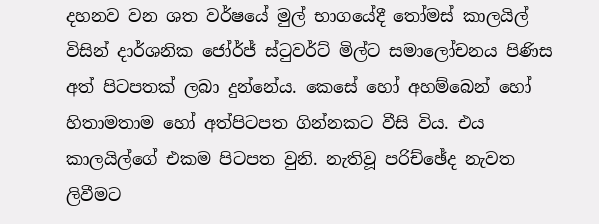දහනව වන ශත වර්ෂයේ මුල් භාගයේදී තෝමස් කාලයිල් විසින් දාර්ශනික ජෝර්ජ් ස්ටුවර්ට් මිල්ට සමාලෝචනය පිණිස අත් පිටපතක් ලබා දුන්නේය. කෙසේ හෝ අහම්බෙන් හෝ හිතාමතාම හෝ අත්පිටපත ගින්නකට වීසි විය. එය කාලයිල්ගේ එකම පිටපත වුනි. නැතිවූ පරිච්ඡේද නැවත ලිවීමට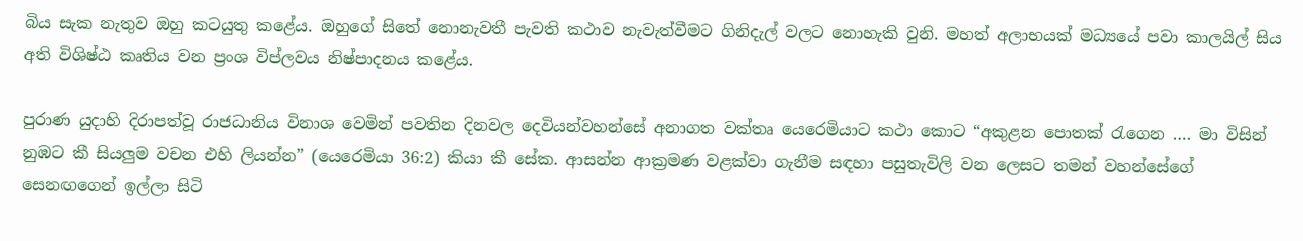බිය සැක නැතුව ඔහු කටයුතු කළේය. ඔහුගේ සිතේ නොනැවතී පැවති කථාව නැවැත්වීමට ගිනිදැල් වලට නොහැකි වුනි. මහත් අලාභයක් මධ්‍යයේ පවා කාලයිල් සිය අති විශිෂ්ඨ කෘතිය වන ප්‍රංශ විප්ලවය නිෂ්පාදනය කළේය.

පුරාණ යුදාහි දිරාපත්වූ රාජධානිය විනාශ වෙමින් පවතින දිනවල දෙවියන්වහන්සේ අනාගත වක්තෘ යෙරෙමියාට කථා කොට “අකුළන පොතක් රැගෙන …. මා විසින් නුඹට කී සියලුම වචන එහි ලියන්න” (යෙරෙමියා 36:2) කියා කී සේක. ආසන්න ආක්‍රමණ වළක්වා ගැනීම සඳහා පසුතැවිලි වන ලෙසට තමන් වහන්සේගේ සෙනඟගෙන් ඉල්ලා සිටි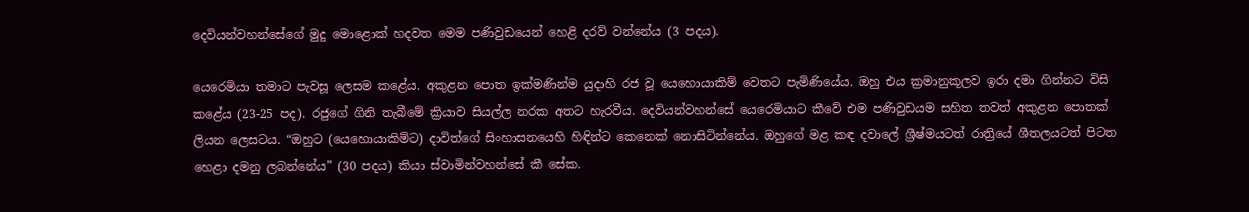දෙවියන්වහන්සේගේ මුදු මොළොක් හදවත මෙම පණිවුඩයෙන් හෙළි දරව් වන්නේය (3 පදය).

යෙරෙමියා තමාට පැවසූ ලෙසම කළේය. අකුළන පොත ඉක්මණින්ම යුදාහි රජ වූ යෙහොයාකිම් වෙතට පැමිණියේය. ඔහු එය ක්‍රමානුකූලව ඉරා දමා ගින්නට විසි කළේය (23-25 පද). රජුගේ ගිනි තැබීමේ ක්‍රියාව සියල්ල නරක අතට හැරවීය. දෙවියන්වහන්සේ යෙරෙමියාට කීවේ එම පණිවුඩයම සහිත තවත් අකුළන පොතක් ලියන ලෙසටය. “ඔහුට (යෙහොයාකිම්ට) දාවිත්ගේ සිංහාසනයෙහි හිඳින්ට කෙනෙක් නොසිටින්නේය. ඔහුගේ මළ කඳ දවාලේ ශ්‍රීෂ්මයටත් රාත්‍රියේ ශීතලයටත් පිටත හෙළා දමනු ලබන්නේය” (30 පදය) කියා ස්වාමින්වහන්සේ කී සේක.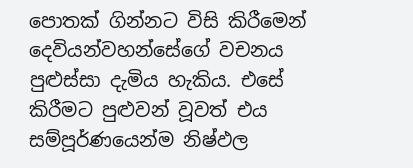පොතක් ගින්නට විසි කිරීමෙන් දෙවියන්වහන්සේගේ වචනය පුළුස්සා දැමිය හැකිය. එසේ කිරීමට පුළුවන් වූවත් එය සම්පූර්ණයෙන්ම නිෂ්ඵල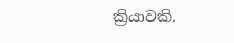ක්‍රියාවකි.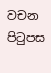වචන පිටුපස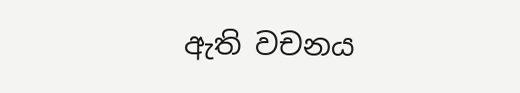ඇති වචනය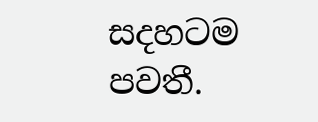සදහටම පවතී.